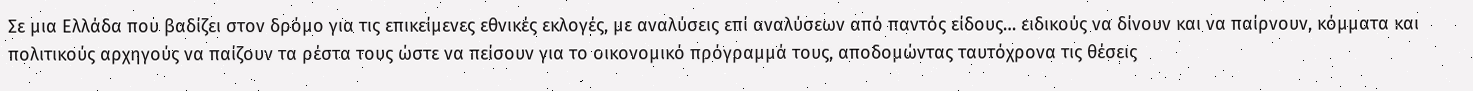Σε µια Ελλάδα που βαδίζει στον δρόµο για τις επικείµενες εθνικές εκλογές, µε αναλύσεις επί αναλύσεων από παντός είδους… ειδικούς να δίνουν και να παίρνουν, κόµµατα και πολιτικούς αρχηγούς να παίζουν τα ρέστα τους ώστε να πείσουν για το οικονοµικό πρόγραµµά τους, αποδοµώντας ταυτόχρονα τις θέσεις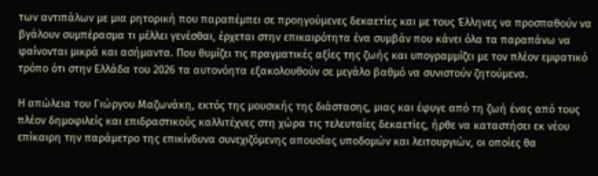των αντιπάλων µε µια ρητορική που παραπέµπει σε προηγούµενες δεκαετίες και µε τους Έλληνες να προσπαθούν να βγάλουν συµπέρασµα τι µέλλει γενέσθαι, έρχεται στην επικαιρότητα ένα συµβάν που κάνει όλα τα παραπάνω να φαίνονται µικρά και ασήµαντα. Που θυµίζει τις πραγµατικές αξίες της ζωής και υπογραµµίζει µε τον πλέον εµφατικό τρόπο ότι στην Ελλάδα του 2026 τα αυτονόητα εξακολουθούν σε µεγάλο βαθµό να συνιστούν ζητούµενα.

Η απώλεια του Γιώργου Μαζωνάκη, εκτός της µουσικής της διάστασης, µιας και έφυγε από τη ζωή ένας από τους πλέον δηµοφιλείς και επιδραστικούς καλλιτέχνες στη χώρα τις τελευταίες δεκαετίες, ήρθε να καταστήσει εκ νέου επίκαιρη την παράµετρο της επικίνδυνα συνεχιζόµενης απουσίας υποδοµών και λειτουργιών, οι οποίες θα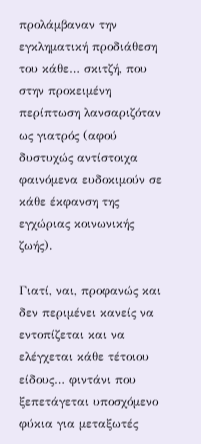προλάµβαναν την εγκληµατική προδιάθεση του κάθε… σκιτζή, που στην προκειµένη περίπτωση λανσαριζόταν ως γιατρός (αφού δυστυχώς αντίστοιχα φαινόµενα ευδοκιµούν σε κάθε έκφανση της εγχώριας κοινωνικής ζωής).

Γιατί, ναι, προφανώς και δεν περιµένει κανείς να εντοπίζεται και να ελέγχεται κάθε τέτοιου είδους… φιντάνι που ξεπετάγεται υποσχόµενο φύκια για µεταξωτές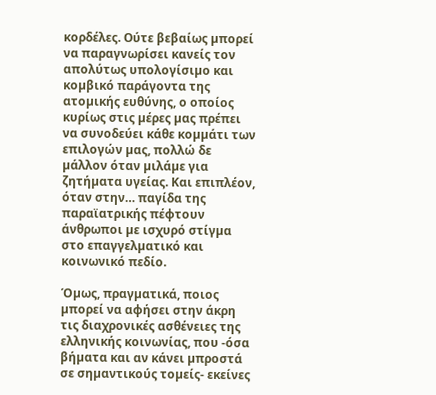κορδέλες. Ούτε βεβαίως µπορεί να παραγνωρίσει κανείς τον απολύτως υπολογίσιµο και κοµβικό παράγοντα της ατοµικής ευθύνης, ο οποίος κυρίως στις µέρες µας πρέπει να συνοδεύει κάθε κοµµάτι των επιλογών µας, πολλώ δε µάλλον όταν µιλάµε για ζητήµατα υγείας. Και επιπλέον, όταν στην… παγίδα της παραϊατρικής πέφτουν άνθρωποι µε ισχυρό στίγµα στο επαγγελµατικό και κοινωνικό πεδίο.

Όµως, πραγµατικά, ποιος µπορεί να αφήσει στην άκρη τις διαχρονικές ασθένειες της ελληνικής κοινωνίας, που -όσα βήµατα και αν κάνει µπροστά σε σηµαντικούς τοµείς- εκείνες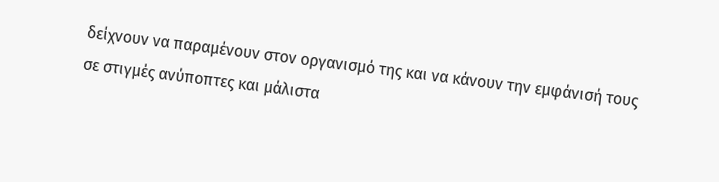δείχνουν να παραµένουν στον οργανισµό της και να κάνουν την εµφάνισή τους σε στιγµές ανύποπτες και µάλιστα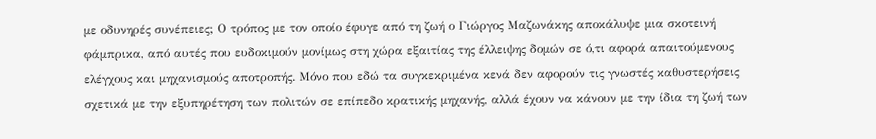µε οδυνηρές συνέπειες; Ο τρόπος µε τον οποίο έφυγε από τη ζωή ο Γιώργος Μαζωνάκης αποκάλυψε µια σκοτεινή φάµπρικα, από αυτές που ευδοκιµούν µονίµως στη χώρα εξαιτίας της έλλειψης δοµών σε ό,τι αφορά απαιτούµενους ελέγχους και µηχανισµούς αποτροπής. Μόνο που εδώ τα συγκεκριµένα κενά δεν αφορούν τις γνωστές καθυστερήσεις σχετικά µε την εξυπηρέτηση των πολιτών σε επίπεδο κρατικής µηχανής, αλλά έχουν να κάνουν µε την ίδια τη ζωή των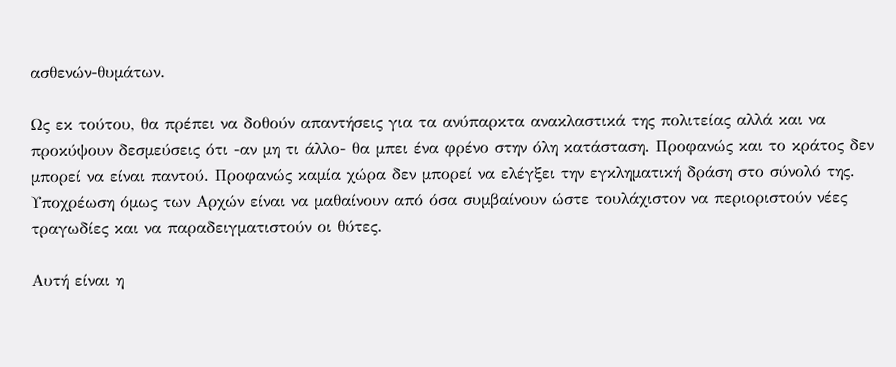ασθενών-θυµάτων.

Ως εκ τούτου, θα πρέπει να δοθούν απαντήσεις για τα ανύπαρκτα ανακλαστικά της πολιτείας αλλά και να προκύψουν δεσµεύσεις ότι -αν µη τι άλλο- θα µπει ένα φρένο στην όλη κατάσταση. Προφανώς και το κράτος δεν µπορεί να είναι παντού. Προφανώς καµία χώρα δεν µπορεί να ελέγξει την εγκληµατική δράση στο σύνολό της. Υποχρέωση όµως των Αρχών είναι να µαθαίνουν από όσα συµβαίνουν ώστε τουλάχιστον να περιοριστούν νέες τραγωδίες και να παραδειγµατιστούν οι θύτες.

Αυτή είναι η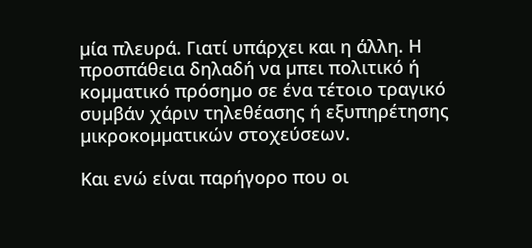µία πλευρά. Γιατί υπάρχει και η άλλη. Η προσπάθεια δηλαδή να µπει πολιτικό ή κοµµατικό πρόσηµο σε ένα τέτοιο τραγικό συµβάν χάριν τηλεθέασης ή εξυπηρέτησης µικροκοµµατικών στοχεύσεων.

Και ενώ είναι παρήγορο που οι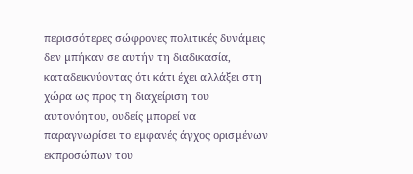περισσότερες σώφρονες πολιτικές δυνάµεις δεν µπήκαν σε αυτήν τη διαδικασία, καταδεικνύοντας ότι κάτι έχει αλλάξει στη χώρα ως προς τη διαχείριση του αυτονόητου, ουδείς µπορεί να παραγνωρίσει το εµφανές άγχος ορισµένων εκπροσώπων του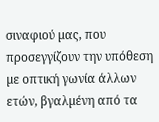σιναφιού µας, που προσεγγίζουν την υπόθεση µε οπτική γωνία άλλων ετών, βγαλµένη από τα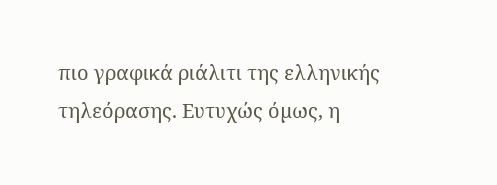πιο γραφικά ριάλιτι της ελληνικής τηλεόρασης. Ευτυχώς όµως, η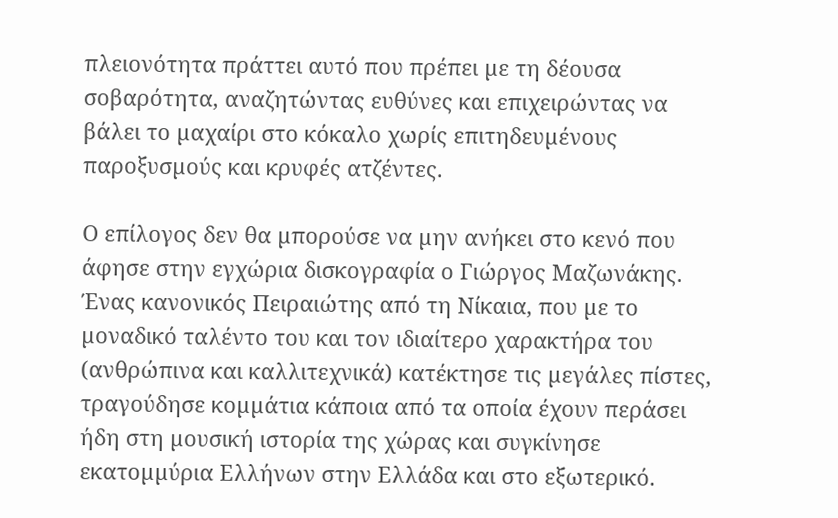πλειονότητα πράττει αυτό που πρέπει µε τη δέουσα σοβαρότητα, αναζητώντας ευθύνες και επιχειρώντας να βάλει το µαχαίρι στο κόκαλο χωρίς επιτηδευµένους παροξυσµούς και κρυφές ατζέντες.

Ο επίλογος δεν θα µπορούσε να µην ανήκει στο κενό που άφησε στην εγχώρια δισκογραφία ο Γιώργος Μαζωνάκης. Ένας κανονικός Πειραιώτης από τη Νίκαια, που µε το µοναδικό ταλέντο του και τον ιδιαίτερο χαρακτήρα του (ανθρώπινα και καλλιτεχνικά) κατέκτησε τις µεγάλες πίστες, τραγούδησε κοµµάτια κάποια από τα οποία έχουν περάσει ήδη στη µουσική ιστορία της χώρας και συγκίνησε εκατοµµύρια Ελλήνων στην Ελλάδα και στο εξωτερικό.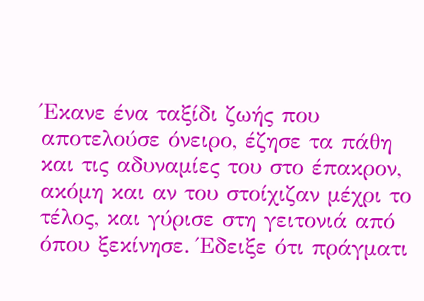Έκανε ένα ταξίδι ζωής που αποτελούσε όνειρο, έζησε τα πάθη και τις αδυναµίες του στο έπακρον, ακόµη και αν του στοίχιζαν µέχρι το τέλος, και γύρισε στη γειτονιά από όπου ξεκίνησε. Έδειξε ότι πράγµατι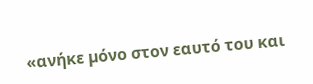«ανήκε µόνο στον εαυτό του και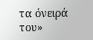τα όνειρά του»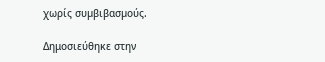χωρίς συµβιβασµούς.

Δημοσιεύθηκε στην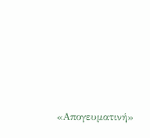«Απογευματινή»